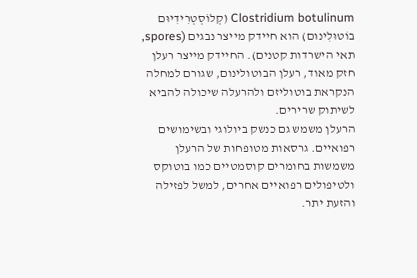Clostridium botulinum (קְלוֹסְטְרִידִיוּם בוֹטוּלִינוּם) הוא חיידק מייצר נבגים (spores, תאי הישרדות קטנים). החיידק מייצר רעלן חזק מאוד, רעלן הבוטולינום, שגורם למחלה הנקראת בוטוליזם ולהרעלה שיכולה להביא לשיתוק שרירים.
הרעלן משמש גם כנשק ביולוגי ובשימושים רפואיים. גרסאות מטופחות של הרעלן משמשות בחומרים קוסמטיים כמו בוטוקס ולטיפולים רפואיים אחרים, למשל לפזילה והזעת יתר.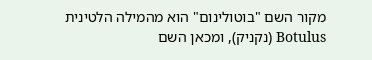מקור השם "בוטולינום" הוא מהמילה הלטינית Botulus (נקניק), ומכאן השם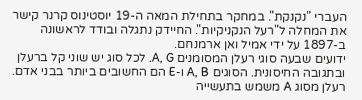העברי "נקנקת". במחקר בתחילת המאה ה-19 יוסטינוס קרנר קישר את המחלה ל"רעל הנקניקיות". החיידק נתגלה ובודד לראשונה ב-1897 על ידי אמיל ואן ארמנחם.
ידועים שבעה סוגי רעלן המסומנים A, G. לכל סוג יש שוני קל ברעלן ובתגובה החיסונית. הסוגים A, B ו-E הם החשובים ביותר בבני אדם. רעלן מסוג A משמש בתעשייה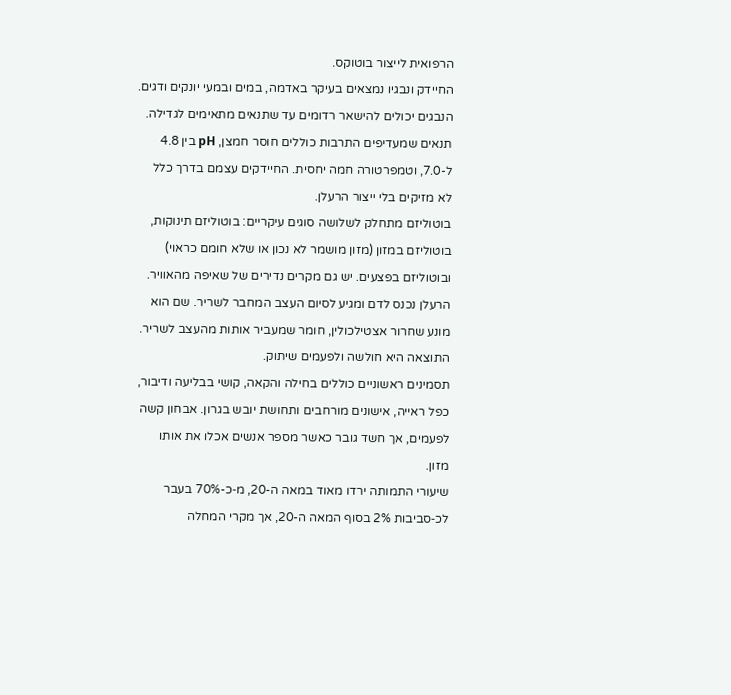הרפואית לייצור בוטוקס.
החיידק ונבגיו נמצאים בעיקר באדמה, במים ובמעי יונקים ודגים. הנבגים יכולים להישאר רדומים עד שתנאים מתאימים לגדילה. תנאים שמעדיפים התרבות כוללים חוסר חמצן, pH בין 4.8 ל-7.0, וטמפרטורה חמה יחסית. החיידקים עצמם בדרך כלל לא מזיקים בלי ייצור הרעלן.
בוטוליזם מתחלק לשלושה סוגים עיקריים: בוטוליזם תינוקות, בוטוליזם במזון (מזון מושמר לא נכון או שלא חומם כראוי) ובוטוליזם בפצעים. יש גם מקרים נדירים של שאיפה מהאוויר.
הרעלן נכנס לדם ומגיע לסיום העצב המחבר לשריר. שם הוא מונע שחרור אצטילכולין, חומר שמעביר אותות מהעצב לשריר. התוצאה היא חולשה ולפעמים שיתוק.
תסמינים ראשוניים כוללים בחילה והקאה, קושי בבליעה ודיבור, כפל ראייה, אישונים מורחבים ותחושת יובש בגרון. אבחון קשה לפעמים, אך חשד גובר כאשר מספר אנשים אכלו את אותו מזון.
שיעורי התמותה ירדו מאוד במאה ה-20, מ‑כ-70% בעבר לכ‑סביבות 2% בסוף המאה ה-20, אך מקרי המחלה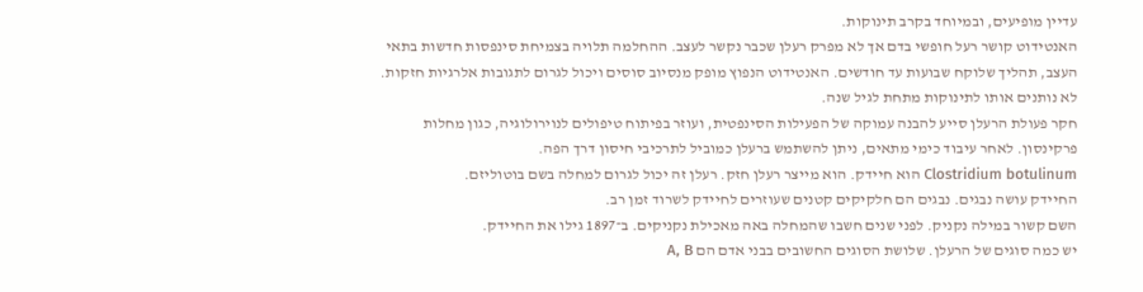עדיין מופיעים, ובמיוחד בקרב תינוקות.
האנטידוט קושר רעל חופשי בדם אך לא מפרק רעלן שכבר נקשר לעצב. ההחלמה תלויה בצמיחת סינפסות חדשות בתאי העצב, תהליך שלוקח שבועות עד חודשים. האנטידוט הנפוץ מופק מנסיוב סוסים ויכול לגרום לתגובות אלרגיות חזקות. לא נותנים אותו לתינוקות מתחת לגיל שנה.
חקר פעולת הרעלן סייע להבנה עמוקה של הפעילות הסינפטית, ועוזר בפיתוח טיפולים לנוירולוגיה, כגון מחלות פרקינסון. לאחר עיבוד כימי מתאים, ניתן להשתמש ברעלן כמוביל לתרכיבי חיסון דרך הפה.
Clostridium botulinum הוא חיידק. הוא מייצר רעלן חזק. רעלן זה יכול לגרום למחלה בשם בוטוליזם.
החיידק עושה נבגים. נבגים הם חלקיקים קטנים שעוזרים לחיידק לשרוד זמן רב.
השם קשור במילה נקניק. לפני שנים חשבו שהמחלה באה מאכילת נקניקים. ב־1897 גילו את החיידק.
יש כמה סוגים של הרעלן. שלושת הסוגים החשובים בבני אדם הם A, B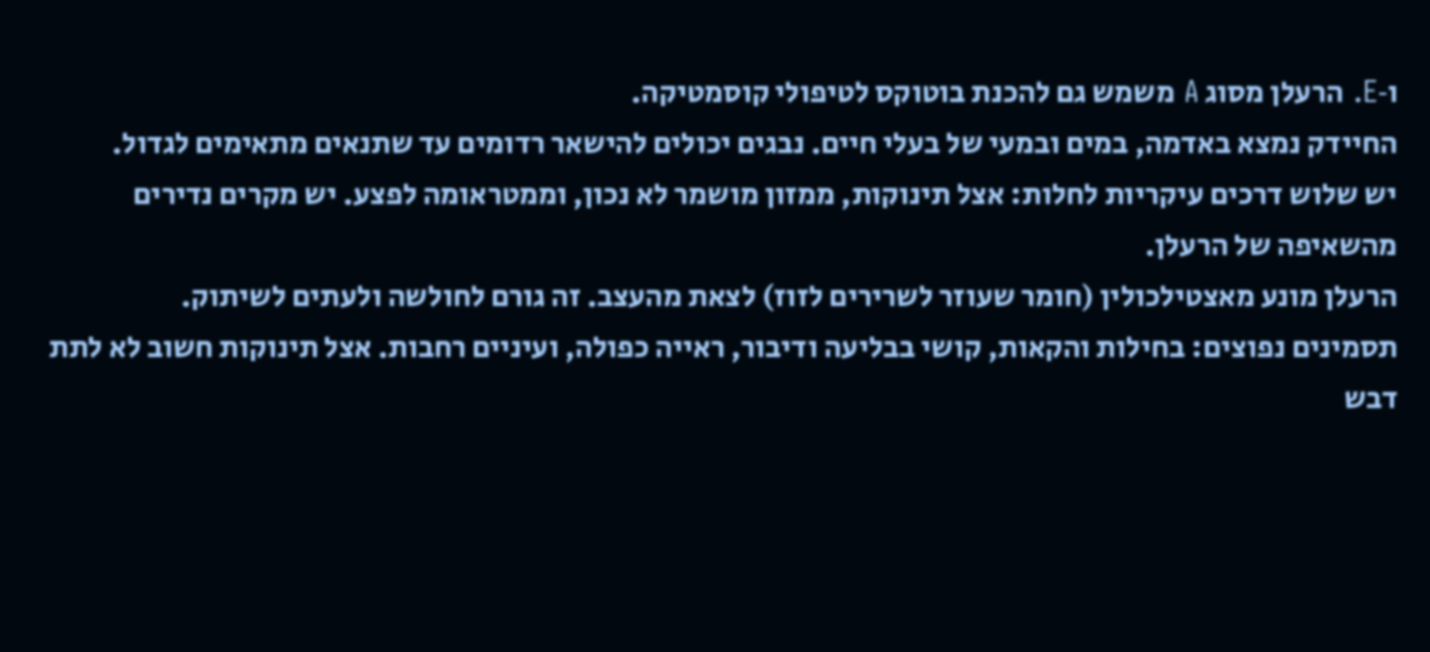ו‑E. הרעלן מסוג A משמש גם להכנת בוטוקס לטיפולי קוסמטיקה.
החיידק נמצא באדמה, במים ובמעי של בעלי חיים. נבגים יכולים להישאר רדומים עד שתנאים מתאימים לגדול.
יש שלוש דרכים עיקריות לחלות: אצל תינוקות, ממזון מושמר לא נכון, וממטראומה לפצע. יש מקרים נדירים מהשאיפה של הרעלן.
הרעלן מונע מאצטילכולין (חומר שעוזר לשרירים לזוז) לצאת מהעצב. זה גורם לחולשה ולעתים לשיתוק.
תסמינים נפוצים: בחילות והקאות, קושי בבליעה ודיבור, ראייה כפולה, ועיניים רחבות. אצל תינוקות חשוב לא לתת דבש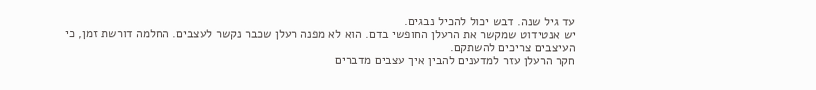עד גיל שנה. דבש יכול להכיל נבגים.
יש אנטידוט שמקשר את הרעלן החופשי בדם. הוא לא מפנה רעלן שכבר נקשר לעצבים. החלמה דורשת זמן, כי העיצבים צריכים להשתקם.
חקר הרעלן עזר למדענים להבין איך עצבים מדברים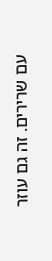עם שרירים. זה גם עוזר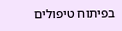בפיתוח טיפולים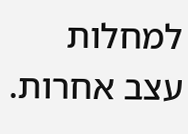למחלות עצב אחרות.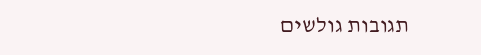תגובות גולשים